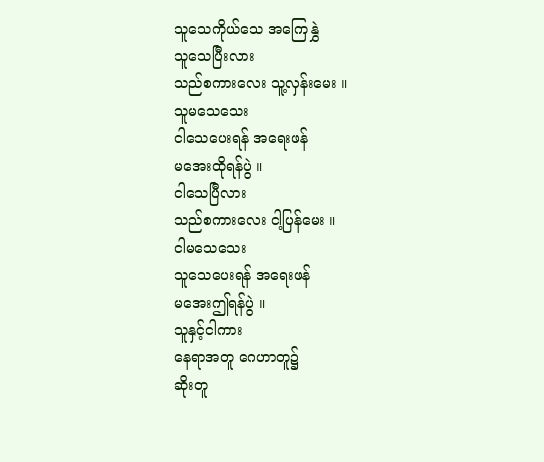သူသေကိုယ်သေ အကြေနွှဲ
သူသေပြီးလား
သည်စကားလေး သူ့လှန်းမေး ။
သူမသေသေး
ငါသေပေးရန် အရေးဖန်
မအေးထိုရန်ပွဲ ။
ငါသေပြီလား
သည်စကားလေး ငါ့ပြန်မေး ။
ငါမသေသေး
သူသေပေးရန် အရေးဖန်
မအေးဤရန်ပွဲ ။
သူနှင့်ငါကား
နေရာအတူ ဂေဟာတူ၌
ဆိုးတူ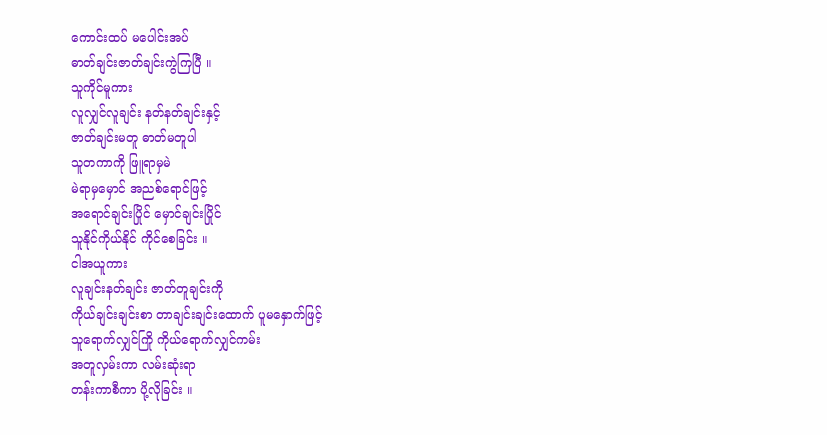ကောင်းထပ် မပေါင်းအပ်
ဓာတ်ချင်းဇာတ်ချင်းကွဲကြပြီ ။
သူကိုင်မူကား
လူလျှင်လူချင်း နတ်နတ်ချင်းနှင့်
ဇာတ်ချင်းမတူ ဓာတ်မတူပါ
သူတကာကို ဖြူရာမှမဲ
မဲရာမှမှောင် အညစ်ရောင်ဖြင့်
အရောင်ချင်းပြိုင် မှောင်ချင်းပြိုင်
သူနိုင်ကိုယ်နိုင် ကိုင်စေခြင်း ။
ငါအယူကား
လူချင်းနတ်ချင်း ဇာတ်တူချင်းကို
ကိုယ်ချင်းချင်းစာ တာချင်းချင်းထောက် ပူမနှောက်ဖြင့်
သူရောက်လျှင်ကြို ကိုယ်ရောက်လျှင်ကမ်း
အတူလှမ်းကာ လမ်းဆုံးရာ
တန်းကာစီကာ ပို့လိုခြင်း ။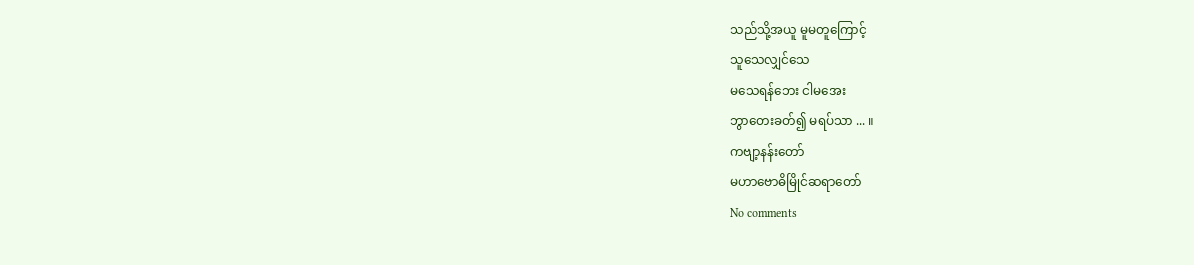သည်သို့အယူ မူမတူကြောင့်
သူသေလျှင်သေ
မသေရန်ဘေး ငါမအေး
ဘွာတေးခတ်၍ မရပ်သာ ... ။
ကဗျာ့နန်းတော်
မဟာဗောဓိမြိုင်ဆရာတော်
No comments